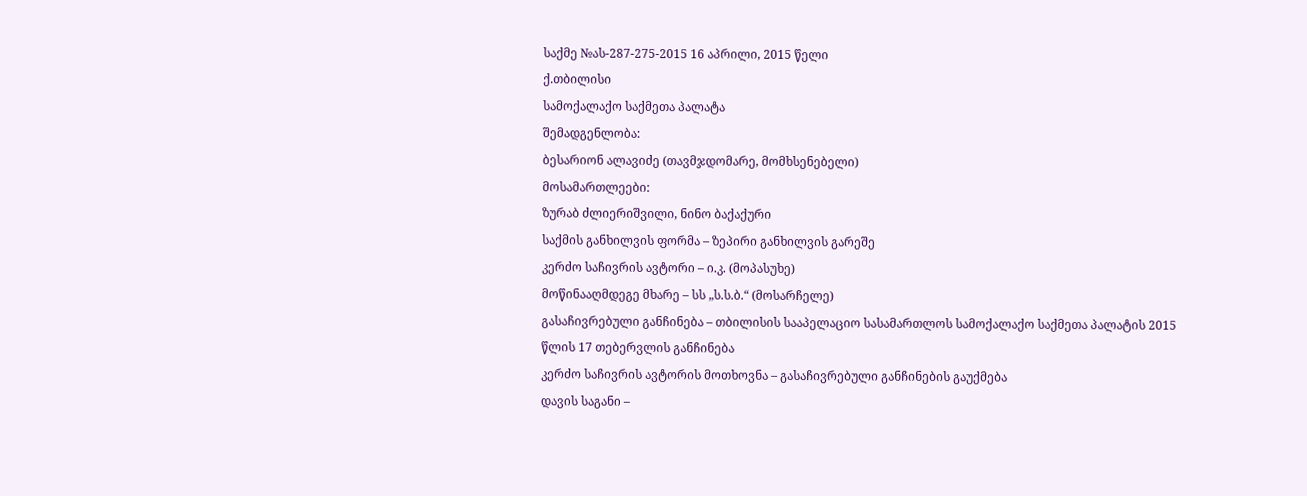საქმე №ას-287-275-2015 16 აპრილი, 2015 წელი
ქ.თბილისი
სამოქალაქო საქმეთა პალატა
შემადგენლობა:
ბესარიონ ალავიძე (თავმჯდომარე, მომხსენებელი)
მოსამართლეები:
ზურაბ ძლიერიშვილი, ნინო ბაქაქური
საქმის განხილვის ფორმა – ზეპირი განხილვის გარეშე
კერძო საჩივრის ავტორი – ი.კ. (მოპასუხე)
მოწინააღმდეგე მხარე – სს „ს.ს.ბ.“ (მოსარჩელე)
გასაჩივრებული განჩინება – თბილისის სააპელაციო სასამართლოს სამოქალაქო საქმეთა პალატის 2015 წლის 17 თებერვლის განჩინება
კერძო საჩივრის ავტორის მოთხოვნა – გასაჩივრებული განჩინების გაუქმება
დავის საგანი –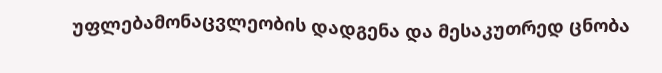უფლებამონაცვლეობის დადგენა და მესაკუთრედ ცნობა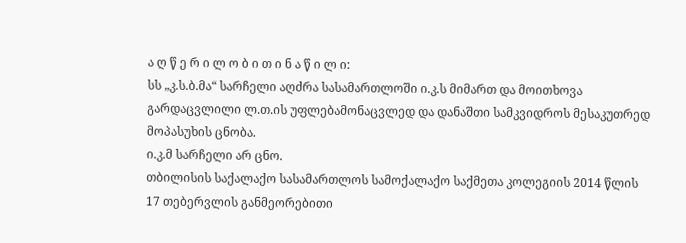ა ღ წ ე რ ი ლ ო ბ ი თ ი ნ ა წ ი ლ ი:
სს „კ.ს.ბ.მა“ სარჩელი აღძრა სასამართლოში ი.კ.ს მიმართ და მოითხოვა გარდაცვლილი ლ.თ.ის უფლებამონაცვლედ და დანაშთი სამკვიდროს მესაკუთრედ მოპასუხის ცნობა.
ი.კ.მ სარჩელი არ ცნო.
თბილისის საქალაქო სასამართლოს სამოქალაქო საქმეთა კოლეგიის 2014 წლის 17 თებერვლის განმეორებითი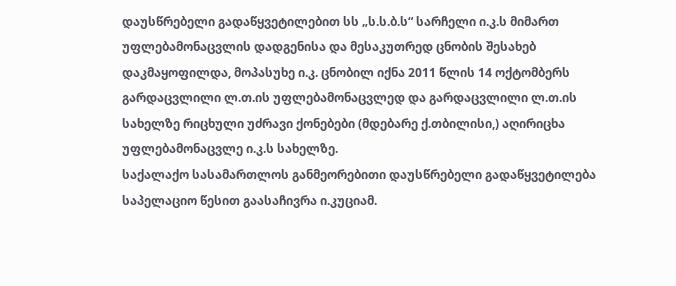დაუსწრებელი გადაწყვეტილებით სს „ს.ს.ბ.ს“ სარჩელი ი.კ.ს მიმართ უფლებამონაცვლის დადგენისა და მესაკუთრედ ცნობის შესახებ დაკმაყოფილდა, მოპასუხე ი.კ. ცნობილ იქნა 2011 წლის 14 ოქტომბერს გარდაცვლილი ლ.თ.ის უფლებამონაცვლედ და გარდაცვლილი ლ.თ.ის სახელზე რიცხული უძრავი ქონებები (მდებარე ქ.თბილისი,) აღირიცხა უფლებამონაცვლე ი.კ.ს სახელზე.
საქალაქო სასამართლოს განმეორებითი დაუსწრებელი გადაწყვეტილება საპელაციო წესით გაასაჩივრა ი.კუციამ.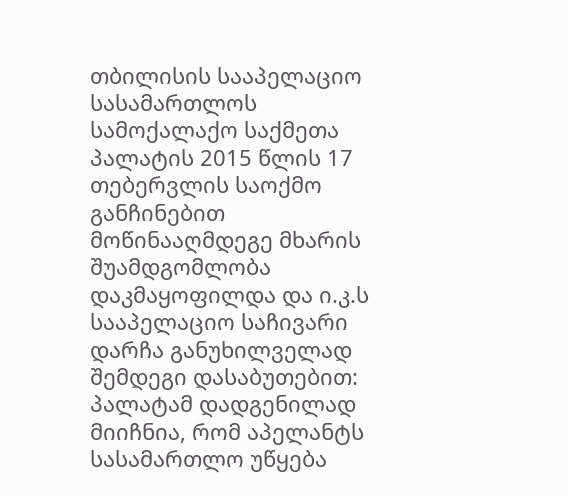თბილისის სააპელაციო სასამართლოს სამოქალაქო საქმეთა პალატის 2015 წლის 17 თებერვლის საოქმო განჩინებით მოწინააღმდეგე მხარის შუამდგომლობა დაკმაყოფილდა და ი.კ.ს სააპელაციო საჩივარი დარჩა განუხილველად შემდეგი დასაბუთებით:
პალატამ დადგენილად მიიჩნია, რომ აპელანტს სასამართლო უწყება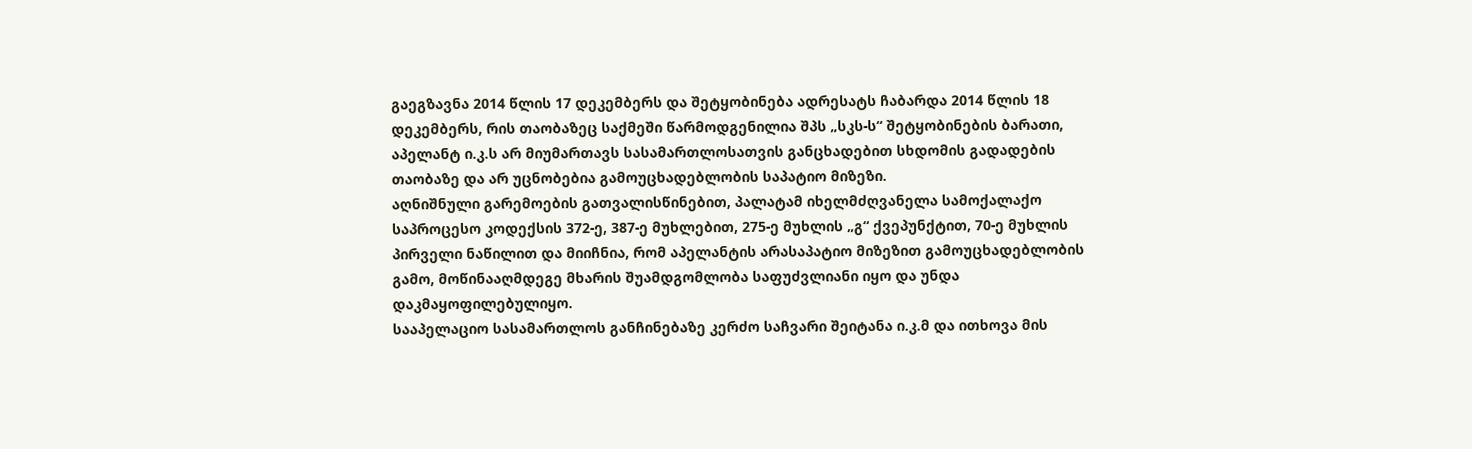გაეგზავნა 2014 წლის 17 დეკემბერს და შეტყობინება ადრესატს ჩაბარდა 2014 წლის 18 დეკემბერს, რის თაობაზეც საქმეში წარმოდგენილია შპს „სკს-ს“ შეტყობინების ბარათი, აპელანტ ი.კ.ს არ მიუმართავს სასამართლოსათვის განცხადებით სხდომის გადადების თაობაზე და არ უცნობებია გამოუცხადებლობის საპატიო მიზეზი.
აღნიშნული გარემოების გათვალისწინებით, პალატამ იხელმძღვანელა სამოქალაქო საპროცესო კოდექსის 372-ე, 387-ე მუხლებით, 275-ე მუხლის „გ“ ქვეპუნქტით, 70-ე მუხლის პირველი ნაწილით და მიიჩნია, რომ აპელანტის არასაპატიო მიზეზით გამოუცხადებლობის გამო, მოწინააღმდეგე მხარის შუამდგომლობა საფუძვლიანი იყო და უნდა დაკმაყოფილებულიყო.
სააპელაციო სასამართლოს განჩინებაზე კერძო საჩვარი შეიტანა ი.კ.მ და ითხოვა მის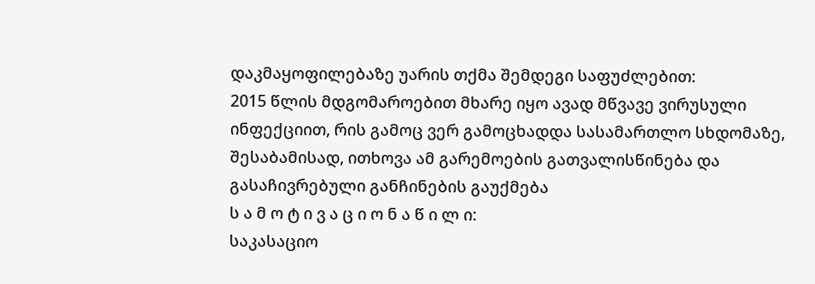დაკმაყოფილებაზე უარის თქმა შემდეგი საფუძლებით:
2015 წლის მდგომაროებით მხარე იყო ავად მწვავე ვირუსული ინფექციით, რის გამოც ვერ გამოცხადდა სასამართლო სხდომაზე, შესაბამისად, ითხოვა ამ გარემოების გათვალისწინება და გასაჩივრებული განჩინების გაუქმება
ს ა მ ო ტ ი ვ ა ც ი ო ნ ა წ ი ლ ი:
საკასაციო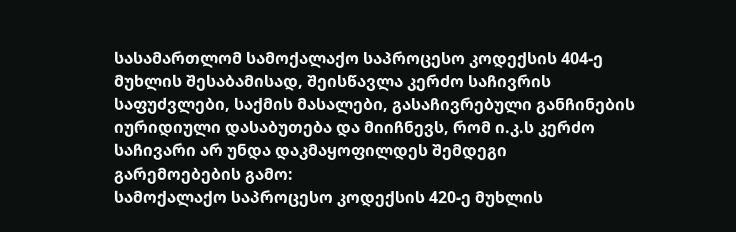სასამართლომ სამოქალაქო საპროცესო კოდექსის 404-ე მუხლის შესაბამისად, შეისწავლა კერძო საჩივრის საფუძვლები, საქმის მასალები, გასაჩივრებული განჩინების იურიდიული დასაბუთება და მიიჩნევს, რომ ი.კ.ს კერძო საჩივარი არ უნდა დაკმაყოფილდეს შემდეგი გარემოებების გამო:
სამოქალაქო საპროცესო კოდექსის 420-ე მუხლის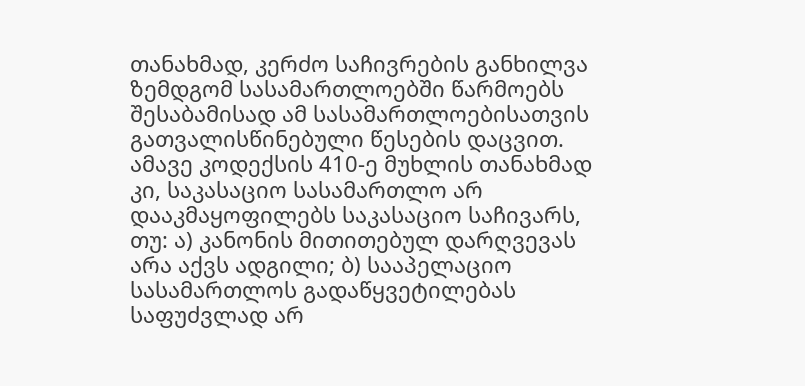თანახმად, კერძო საჩივრების განხილვა ზემდგომ სასამართლოებში წარმოებს შესაბამისად ამ სასამართლოებისათვის გათვალისწინებული წესების დაცვით. ამავე კოდექსის 410-ე მუხლის თანახმად კი, საკასაციო სასამართლო არ დააკმაყოფილებს საკასაციო საჩივარს, თუ: ა) კანონის მითითებულ დარღვევას არა აქვს ადგილი; ბ) სააპელაციო სასამართლოს გადაწყვეტილებას საფუძვლად არ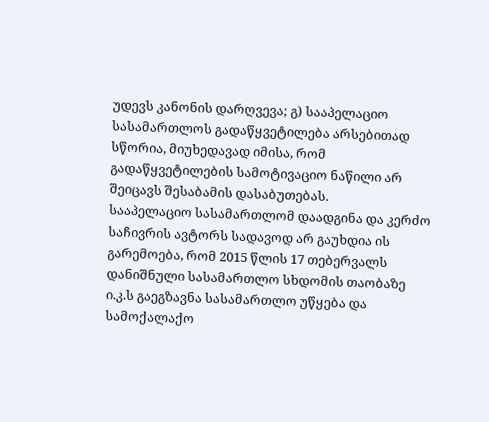უდევს კანონის დარღვევა; გ) სააპელაციო სასამართლოს გადაწყვეტილება არსებითად სწორია, მიუხედავად იმისა, რომ გადაწყვეტილების სამოტივაციო ნაწილი არ შეიცავს შესაბამის დასაბუთებას.
სააპელაციო სასამართლომ დაადგინა და კერძო საჩივრის ავტორს სადავოდ არ გაუხდია ის გარემოება, რომ 2015 წლის 17 თებერვალს დანიშნული სასამართლო სხდომის თაობაზე ი.კ.ს გაეგზავნა სასამართლო უწყება და სამოქალაქო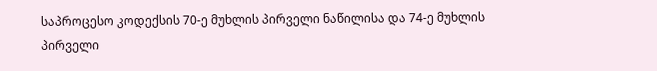საპროცესო კოდექსის 70-ე მუხლის პირველი ნაწილისა და 74-ე მუხლის პირველი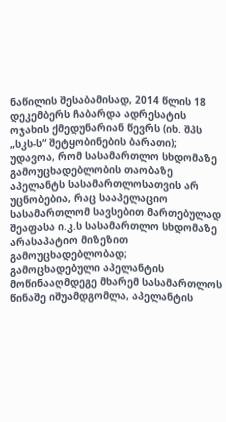ნაწილის შესაბამისად, 2014 წლის 18 დეკემბერს ჩაბარდა ადრესატის ოჯახის ქმედუნარიან წევრს (იხ. შპს „სკს-ს“ შეტყობინების ბარათი);
უდავოა, რომ სასამართლო სხდომაზე გამოუცხადებლობის თაობაზე აპელანტს სასამართლოსათვის არ უცნობებია, რაც სააპელაციო სასამართლომ სავსებით მართებულად შეაფასა ი.კ.ს სასამართლო სხდომაზე არასაპატიო მიზეზით გამოუცხადებლობად;
გამოცხადებული აპელანტის მოწინააღმდეგე მხარემ სასამართლოს წინაშე იშუამდგომლა, აპელანტის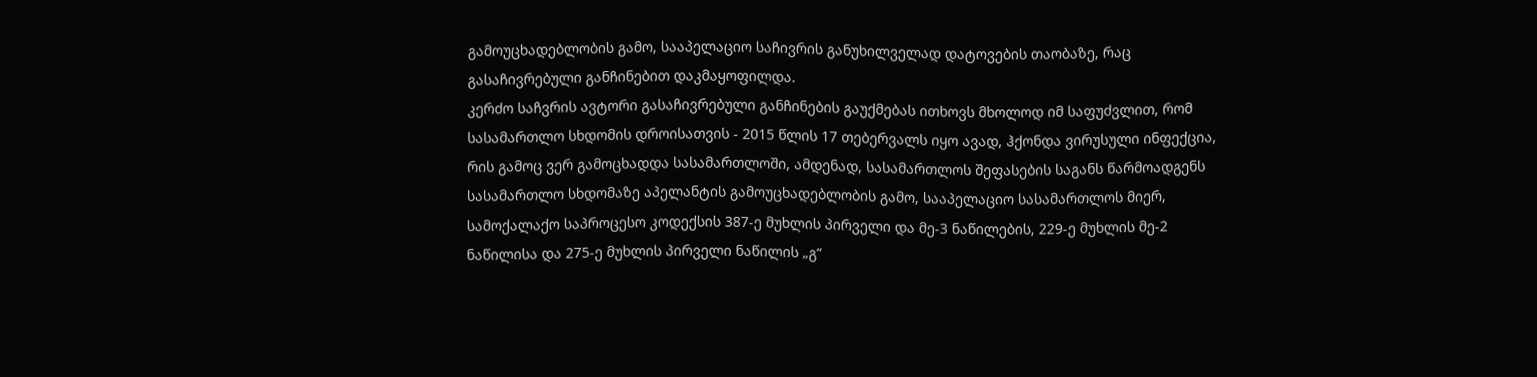გამოუცხადებლობის გამო, სააპელაციო საჩივრის განუხილველად დატოვების თაობაზე, რაც გასაჩივრებული განჩინებით დაკმაყოფილდა.
კერძო საჩვრის ავტორი გასაჩივრებული განჩინების გაუქმებას ითხოვს მხოლოდ იმ საფუძვლით, რომ სასამართლო სხდომის დროისათვის - 2015 წლის 17 თებერვალს იყო ავად, ჰქონდა ვირუსული ინფექცია, რის გამოც ვერ გამოცხადდა სასამართლოში, ამდენად, სასამართლოს შეფასების საგანს წარმოადგენს სასამართლო სხდომაზე აპელანტის გამოუცხადებლობის გამო, სააპელაციო სასამართლოს მიერ, სამოქალაქო საპროცესო კოდექსის 387-ე მუხლის პირველი და მე-3 ნაწილების, 229-ე მუხლის მე-2 ნაწილისა და 275-ე მუხლის პირველი ნაწილის „გ“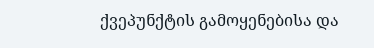ქვეპუნქტის გამოყენებისა და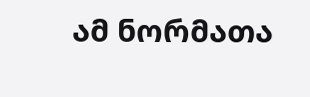ამ ნორმათა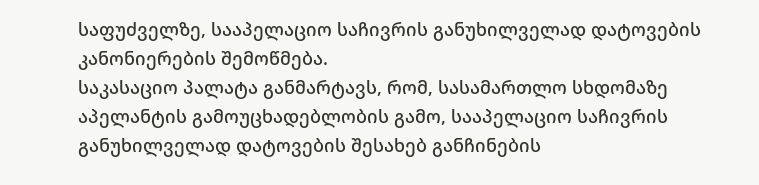საფუძველზე, სააპელაციო საჩივრის განუხილველად დატოვების კანონიერების შემოწმება.
საკასაციო პალატა განმარტავს, რომ, სასამართლო სხდომაზე აპელანტის გამოუცხადებლობის გამო, სააპელაციო საჩივრის განუხილველად დატოვების შესახებ განჩინების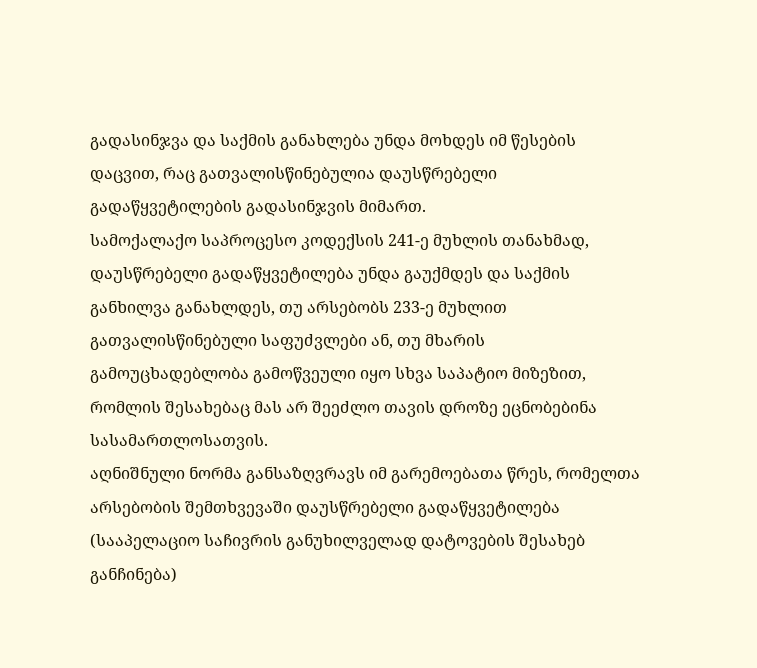გადასინჯვა და საქმის განახლება უნდა მოხდეს იმ წესების დაცვით, რაც გათვალისწინებულია დაუსწრებელი გადაწყვეტილების გადასინჯვის მიმართ.
სამოქალაქო საპროცესო კოდექსის 241-ე მუხლის თანახმად, დაუსწრებელი გადაწყვეტილება უნდა გაუქმდეს და საქმის განხილვა განახლდეს, თუ არსებობს 233-ე მუხლით გათვალისწინებული საფუძვლები ან, თუ მხარის გამოუცხადებლობა გამოწვეული იყო სხვა საპატიო მიზეზით, რომლის შესახებაც მას არ შეეძლო თავის დროზე ეცნობებინა სასამართლოსათვის.
აღნიშნული ნორმა განსაზღვრავს იმ გარემოებათა წრეს, რომელთა არსებობის შემთხვევაში დაუსწრებელი გადაწყვეტილება (სააპელაციო საჩივრის განუხილველად დატოვების შესახებ განჩინება)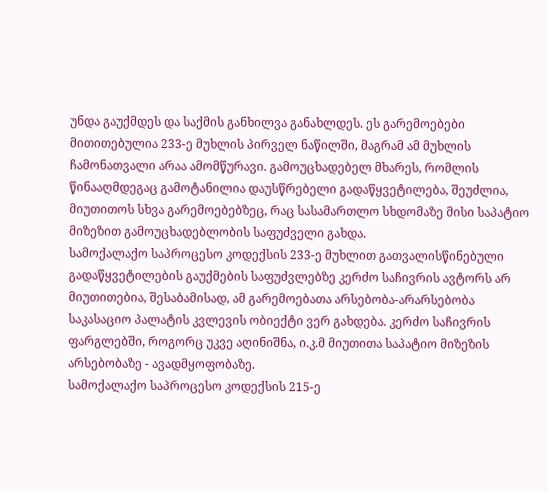უნდა გაუქმდეს და საქმის განხილვა განახლდეს. ეს გარემოებები მითითებულია 233-ე მუხლის პირველ ნაწილში, მაგრამ ამ მუხლის ჩამონათვალი არაა ამომწურავი. გამოუცხადებელ მხარეს, რომლის წინააღმდეგაც გამოტანილია დაუსწრებელი გადაწყვეტილება, შეუძლია, მიუთითოს სხვა გარემოებებზეც, რაც სასამართლო სხდომაზე მისი საპატიო მიზეზით გამოუცხადებლობის საფუძველი გახდა.
სამოქალაქო საპროცესო კოდექსის 233-ე მუხლით გათვალისწინებული გადაწყვეტილების გაუქმების საფუძვლებზე კერძო საჩივრის ავტორს არ მიუთითებია, შესაბამისად, ამ გარემოებათა არსებობა-არარსებობა საკასაციო პალატის კვლევის ობიექტი ვერ გახდება. კერძო საჩივრის ფარგლებში, როგორც უკვე აღინიშნა, ი.კ.მ მიუთითა საპატიო მიზეზის არსებობაზე - ავადმყოფობაზე.
სამოქალაქო საპროცესო კოდექსის 215-ე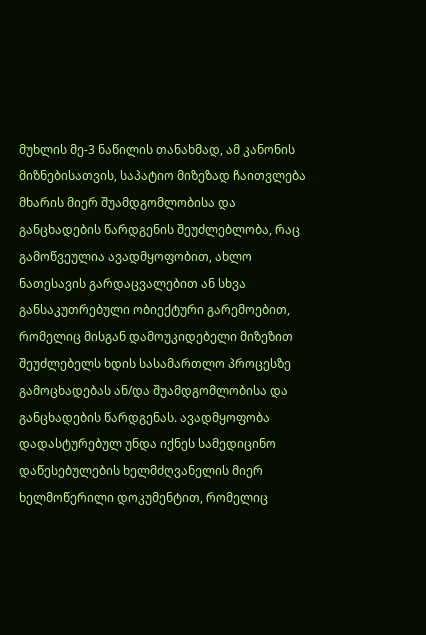მუხლის მე-3 ნაწილის თანახმად, ამ კანონის მიზნებისათვის, საპატიო მიზეზად ჩაითვლება მხარის მიერ შუამდგომლობისა და განცხადების წარდგენის შეუძლებლობა, რაც გამოწვეულია ავადმყოფობით, ახლო ნათესავის გარდაცვალებით ან სხვა განსაკუთრებული ობიექტური გარემოებით, რომელიც მისგან დამოუკიდებელი მიზეზით შეუძლებელს ხდის სასამართლო პროცესზე გამოცხადებას ან/და შუამდგომლობისა და განცხადების წარდგენას. ავადმყოფობა დადასტურებულ უნდა იქნეს სამედიცინო დაწესებულების ხელმძღვანელის მიერ ხელმოწერილი დოკუმენტით, რომელიც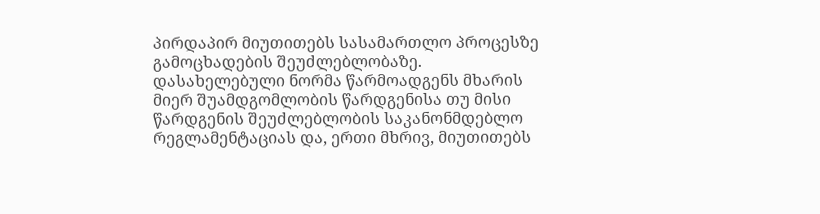პირდაპირ მიუთითებს სასამართლო პროცესზე გამოცხადების შეუძლებლობაზე.
დასახელებული ნორმა წარმოადგენს მხარის მიერ შუამდგომლობის წარდგენისა თუ მისი წარდგენის შეუძლებლობის საკანონმდებლო რეგლამენტაციას და, ერთი მხრივ, მიუთითებს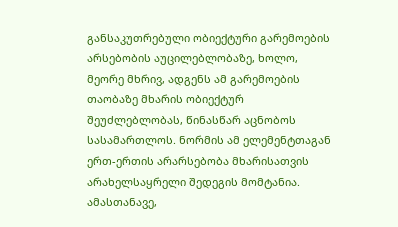განსაკუთრებული ობიექტური გარემოების არსებობის აუცილებლობაზე, ხოლო, მეორე მხრივ, ადგენს ამ გარემოების თაობაზე მხარის ობიექტურ შეუძლებლობას, წინასწარ აცნობოს სასამართლოს. ნორმის ამ ელემენტთაგან ერთ-ერთის არარსებობა მხარისათვის არახელსაყრელი შედეგის მომტანია. ამასთანავე,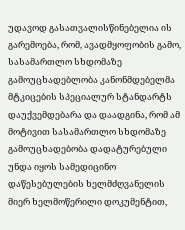უდავოდ გასათვალისწინებელია ის გარემოება, რომ, ავადმყოფობის გამო, სასამართლო სხდომაზე გამოუცხადებლობა კანონმდებელმა მტკიცების სპეციალურ სტანდარტს დაუქვემდებარა და დაადგინა, რომ ამ მოტივით სასამართლო სხდომაზე გამოუცხადებობა დადატურებული უნდა იყოს სამედიცინო დაწესებულების ხელმძღვანელის მიერ ხელმოწერილი დოკუმენტით,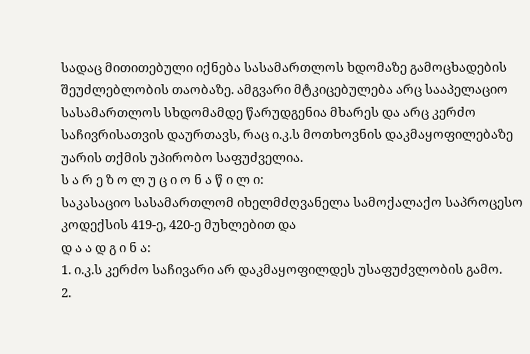სადაც მითითებული იქნება სასამართლოს ხდომაზე გამოცხადების შეუძლებლობის თაობაზე. ამგვარი მტკიცებულება არც სააპელაციო სასამართლოს სხდომამდე წარუდგენია მხარეს და არც კერძო საჩივრისათვის დაურთავს, რაც ი.კ.ს მოთხოვნის დაკმაყოფილებაზე უარის თქმის უპირობო საფუძველია.
ს ა რ ე ზ ო ლ უ ც ი ო ნ ა წ ი ლ ი:
საკასაციო სასამართლომ იხელმძღვანელა სამოქალაქო საპროცესო კოდექსის 419-ე, 420-ე მუხლებით და
დ ა ა დ გ ი ნ ა:
1. ი.კ.ს კერძო საჩივარი არ დაკმაყოფილდეს უსაფუძვლობის გამო.
2.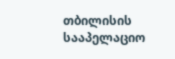თბილისის სააპელაციო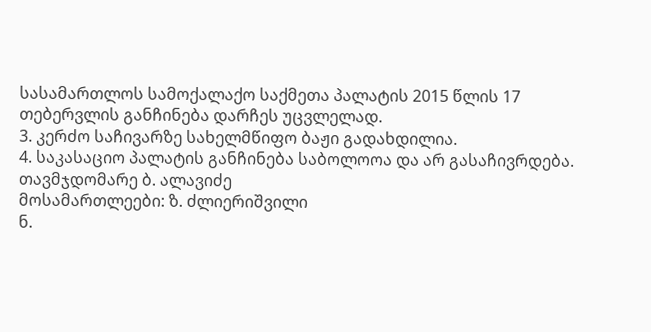სასამართლოს სამოქალაქო საქმეთა პალატის 2015 წლის 17 თებერვლის განჩინება დარჩეს უცვლელად.
3. კერძო საჩივარზე სახელმწიფო ბაჟი გადახდილია.
4. საკასაციო პალატის განჩინება საბოლოოა და არ გასაჩივრდება.
თავმჯდომარე ბ. ალავიძე
მოსამართლეები: ზ. ძლიერიშვილი
ნ.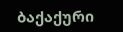ბაქაქური